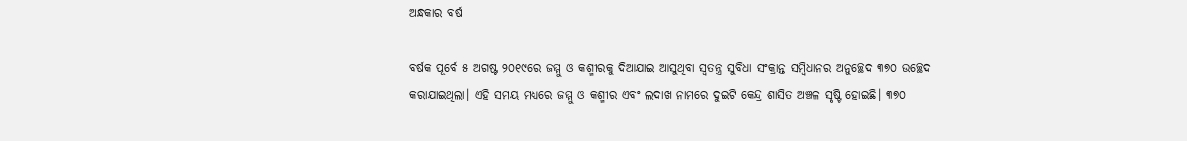ଅନ୍ଧକାର ବର୍ଷ

ବର୍ଷକ ପୂର୍ବେ ୫ ଅଗଷ୍ଟ ୨୦୧୯ରେ ଜମ୍ମୁ ଓ କଶ୍ମୀରକୁ ଦିଆଯାଇ ଆସୁଥିବା ସ୍ବତନ୍ତ୍ର ସୁବିଧା ସଂକ୍ରାନ୍ତ ସମ୍ବିଧାନର ଅନୁଚ୍ଛେଦ ୩୭୦ ଉଚ୍ଛେଦ କରାଯାଇଥିଲା। ଏହି ସମୟ ମଧ୍ୟରେ ଜମ୍ମୁ ଓ କଶ୍ମୀର ଏବଂ ଲଦାଖ ନାମରେ ଦୁଇଟି କେନ୍ଦ୍ର ଶାସିତ ଅଞ୍ଚଳ ସୃଷ୍ଟି ହୋଇଛି। ୩୭୦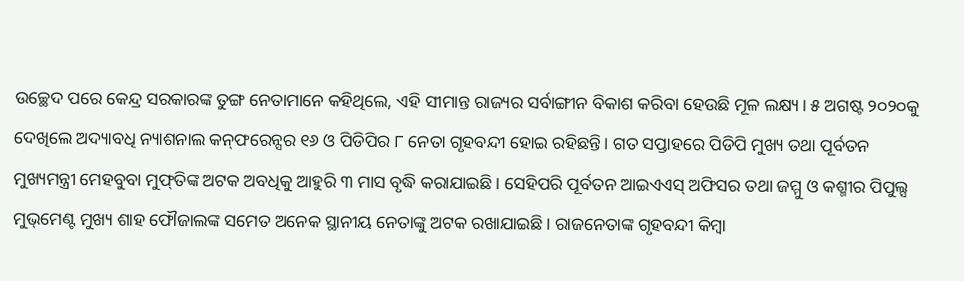ଉଚ୍ଛେଦ ପରେ କେନ୍ଦ୍ର ସରକାରଙ୍କ ତୁଙ୍ଗ ନେତାମାନେ କହିଥିଲେ, ଏହି ସୀମାନ୍ତ ରାଜ୍ୟର ସର୍ବାଙ୍ଗୀନ ବିକାଶ କରିବା ହେଉଛି ମୂଳ ଲକ୍ଷ୍ୟ। ୫ ଅଗଷ୍ଟ ୨୦୨୦କୁ ଦେଖିଲେ ଅଦ୍ୟାବଧି ନ୍ୟାଶନାଲ କନ୍‌ଫରେନ୍ସର ୧୬ ଓ ପିଡିପିର ୮ ନେତା ଗୃହବନ୍ଦୀ ହୋଇ ରହିଛନ୍ତି। ଗତ ସପ୍ତାହରେ ପିଡିପି ମୁଖ୍ୟ ତଥା ପୂର୍ବତନ ମୁଖ୍ୟମନ୍ତ୍ରୀ ମେହବୁବା ମୁଫ୍‌ତିଙ୍କ ଅଟକ ଅବଧିକୁ ଆହୁରି ୩ ମାସ ବୃଦ୍ଧି କରାଯାଇଛି। ସେହିପରି ପୂର୍ବତନ ଆଇଏଏସ୍‌ ଅଫିସର ତଥା ଜମ୍ମୁ ଓ କଶ୍ମୀର ପିପୁଲ୍ସ ମୁଭ୍‌ମେଣ୍ଟ ମୁଖ୍ୟ ଶାହ ଫୌଜାଲଙ୍କ ସମେତ ଅନେକ ସ୍ଥାନୀୟ ନେତାଙ୍କୁ ଅଟକ ରଖାଯାଇଛି। ରାଜନେତାଙ୍କ ଗୃହବନ୍ଦୀ କିମ୍ବା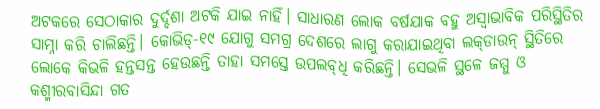ଅଟକରେ ସେଠାକାର ଦୁର୍ଦ୍ଦଶା ଅଟକି ଯାଇ ନାହିଁ। ସାଧାରଣ ଲୋକ ବର୍ଷଯାକ ବହୁ ଅସ୍ବାଭାବିକ ପରିସ୍ଥିତିର ସାମ୍ନା କରି ଚାଲିଛନ୍ତି। କୋଭିଡ୍‌-୧୯ ଯୋଗୁ ସମଗ୍ର ଦେଶରେ ଲାଗୁ କରାଯାଇଥିବା ଲକ୍‌ଡାଉନ୍‌ ସ୍ଥିତିରେ ଲୋକେ କିଭଳି ହନ୍ତସନ୍ତ ହେଉଛନ୍ତି ତାହା ସମସ୍ତେ ଉପଲବ୍‌ଧି କରିଛନ୍ତି। ସେଭଳି ସ୍ଥଳେ ଜମ୍ମୁ ଓ କଶ୍ମୀରବାସିନ୍ଦା ଗତ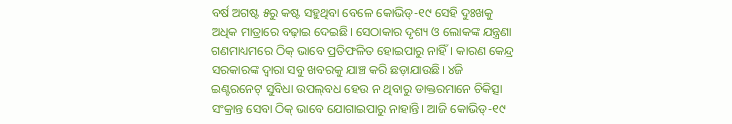ବର୍ଷ ଅଗଷ୍ଟ ୫ରୁ କଷ୍ଟ ସହୁଥିବା ବେଳେ କୋଭିଡ୍‌-୧୯ ସେହି ଦୁଃଖକୁ ଅଧିକ ମାତ୍ରାରେ ବଢ଼ାଇ ଦେଇଛି। ସେଠାକାର ଦୃଶ୍ୟ ଓ ଲୋକଙ୍କ ଯନ୍ତ୍ରଣା ଗଣମାଧ୍ୟମରେ ଠିକ୍‌ ଭାବେ ପ୍ରତିଫଳିତ ହୋଇପାରୁ ନାହିଁ। କାରଣ କେନ୍ଦ୍ର ସରକାରଙ୍କ ଦ୍ୱାରା ସବୁ ଖବରକୁ ଯାଞ୍ଚ କରି ଛଡ଼ାଯାଉଛି। ୪ଜି ଇଣ୍ଟରନେଟ୍‌ ସୁବିଧା ଉପଲ୍‌ବଧ ହେଉ ନ ଥିବାରୁ ଡାକ୍ତରମାନେ ଚିକିତ୍ସା ସଂକ୍ରାନ୍ତ ସେବା ଠିକ୍‌ ଭାବେ ଯୋଗାଇପାରୁ ନାହାନ୍ତି। ଆଜି କୋଭିଡ୍‌-୧୯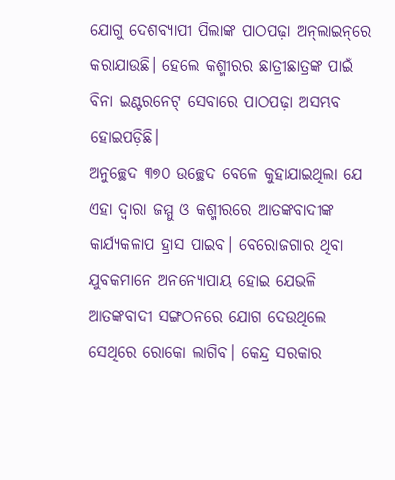ଯୋଗୁ ଦେଶବ୍ୟାପୀ ପିଲାଙ୍କ ପାଠପଢ଼ା ଅନ୍‌ଲାଇନ୍‌ରେ କରାଯାଉଛି। ହେଲେ କଶ୍ମୀରର ଛାତ୍ରୀଛାତ୍ରଙ୍କ ପାଇଁ ବିନା ଇଣ୍ଟରନେଟ୍‌ ସେବାରେ ପାଠପଢ଼ା ଅସମ୍ଭବ ହୋଇପଡ଼ିଛି।
ଅନୁଚ୍ଛେଦ ୩୭୦ ଉଚ୍ଛେଦ ବେଳେ କୁହାଯାଇଥିଲା ଯେ ଏହା ଦ୍ୱାରା ଜମ୍ମୁ ଓ କଶ୍ମୀରରେ ଆତଙ୍କବାଦୀଙ୍କ କାର୍ଯ୍ୟକଳାପ ହ୍ରାସ ପାଇବ। ବେରୋଜଗାର ଥିବା ଯୁବକମାନେ ଅନନ୍ୟୋପାୟ ହୋଇ ଯେଭଳି ଆତଙ୍କବାଦୀ ସଙ୍ଗଠନରେ ଯୋଗ ଦେଉଥିଲେ ସେଥିରେ ରୋକୋ ଲାଗିବ। କେନ୍ଦ୍ର ସରକାର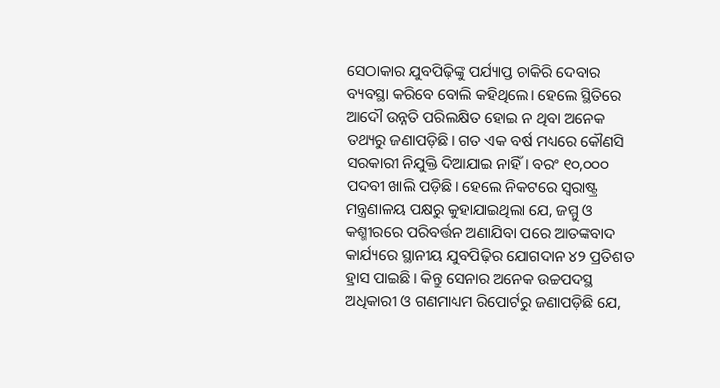ସେଠାକାର ଯୁବପିଢ଼ିଙ୍କୁ ପର୍ଯ୍ୟାପ୍ତ ଚାକିରି ଦେବାର ବ୍ୟବସ୍ଥା କରିବେ ବୋଲି କହିଥିଲେ। ହେଲେ ସ୍ଥିତିରେ ଆଦୌ ଉନ୍ନତି ପରିଲକ୍ଷିତ ହୋଇ ନ ଥିବା ଅନେକ ତଥ୍ୟରୁ ଜଣାପଡ଼ିଛି। ଗତ ଏକ ବର୍ଷ ମଧ୍ୟରେ କୌଣସି ସରକାରୀ ନିଯୁକ୍ତି ଦିଆଯାଇ ନାହିଁ। ବରଂ ୧୦,୦୦୦ ପଦବୀ ଖାଲି ପଡ଼ିଛି। ହେଲେ ନିକଟରେ ସ୍ବରାଷ୍ଟ୍ର ମନ୍ତ୍ରଣାଳୟ ପକ୍ଷରୁ କୁହାଯାଇଥିଲା ଯେ, ଜମ୍ମୁ ଓ କଶ୍ମୀରରେ ପରିବର୍ତ୍ତନ ଅଣାଯିବା ପରେ ଆତଙ୍କବାଦ କାର୍ଯ୍ୟରେ ସ୍ଥାନୀୟ ଯୁବପିଢ଼ିର ଯୋଗଦାନ ୪୨ ପ୍ରତିଶତ ହ୍ରାସ ପାଇଛି। କିନ୍ତୁ ସେନାର ଅନେକ ଉଚ୍ଚପଦସ୍ଥ ଅଧିକାରୀ ଓ ଗଣମାଧ୍ୟମ ରିପୋର୍ଟରୁ ଜଣାପଡ଼ିଛି ଯେ,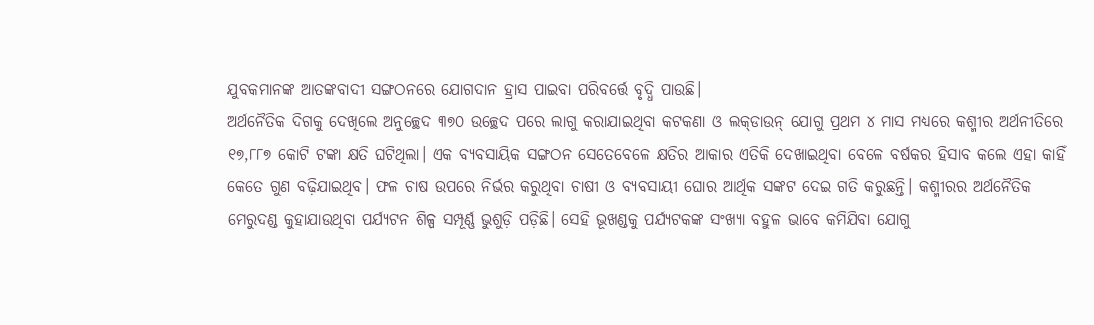ଯୁବକମାନଙ୍କ ଆତଙ୍କବାଦୀ ସଙ୍ଗଠନରେ ଯୋଗଦାନ ହ୍ରାସ ପାଇବା ପରିବର୍ତ୍ତେ ବୃଦ୍ଧି ପାଉଛି।
ଅର୍ଥନୈତିକ ଦିଗକୁ ଦେଖିଲେ ଅନୁଚ୍ଛେଦ ୩୭୦ ଉଚ୍ଛେଦ ପରେ ଲାଗୁ କରାଯାଇଥିବା କଟକଣା ଓ ଲକ୍‌ଡାଉନ୍‌ ଯୋଗୁ ପ୍ରଥମ ୪ ମାସ ମଧ୍ୟରେ କଶ୍ମୀର ଅର୍ଥନୀତିରେ ୧୭,୮୮୭ କୋଟି ଟଙ୍କା କ୍ଷତି ଘଟିଥିଲା। ଏକ ବ୍ୟବସାୟିକ ସଙ୍ଗଠନ ସେତେବେଳେ କ୍ଷତିର ଆକାର ଏତିକି ଦେଖାଇଥିବା ବେଳେ ବର୍ଷକର ହିସାବ କଲେ ଏହା କାହିଁ କେତେ ଗୁଣ ବଢ଼ିଯାଇଥିବ। ଫଳ ଚାଷ ଉପରେ ନିର୍ଭର କରୁଥିବା ଚାଷୀ ଓ ବ୍ୟବସାୟୀ ଘୋର ଆର୍ଥିକ ସଙ୍କଟ ଦେଇ ଗତି କରୁଛନ୍ତି। କଶ୍ମୀରର ଅର୍ଥନୈତିକ ମେରୁଦଣ୍ଡ କୁହାଯାଉଥିବା ପର୍ଯ୍ୟଟନ ଶିଳ୍ପ ସମ୍ପୂର୍ଣ୍ଣ ଭୁଶୁଡ଼ି ପଡ଼ିଛି। ସେହି ଭୂଖଣ୍ଡକୁ ପର୍ଯ୍ୟଟକଙ୍କ ସଂଖ୍ୟା ବହୁଳ ଭାବେ କମିଯିବା ଯୋଗୁ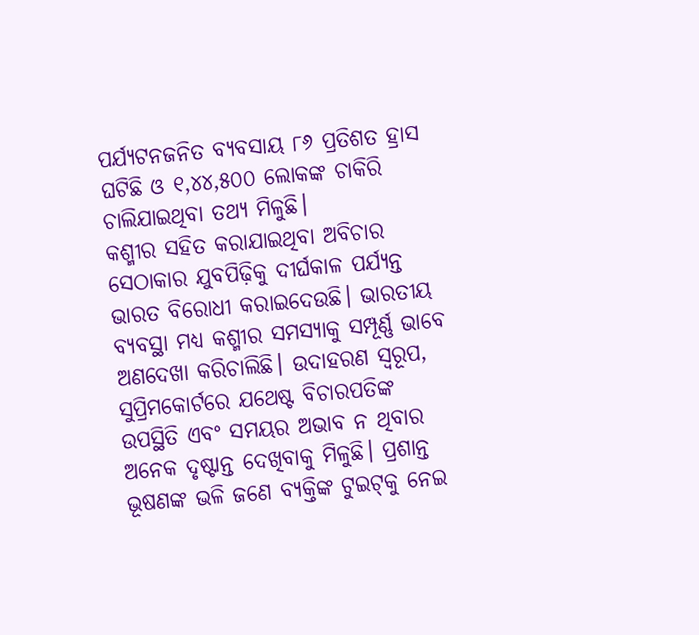ପର୍ଯ୍ୟଟନଜନିତ ବ୍ୟବସାୟ ୮୬ ପ୍ରତିଶତ ହ୍ରାସ ଘଟିଛି ଓ ୧,୪୪,୫୦୦ ଲୋକଙ୍କ ଚାକିରି ଚାଲିଯାଇଥିବା ତଥ୍ୟ ମିଳୁଛି।
କଶ୍ମୀର ସହିତ କରାଯାଇଥିବା ଅବିଚାର ସେଠାକାର ଯୁବପିଢ଼ିକୁ ଦୀର୍ଘକାଳ ପର୍ଯ୍ୟନ୍ତ ଭାରତ ବିରୋଧୀ କରାଇଦେଉଛି। ଭାରତୀୟ ବ୍ୟବସ୍ଥା ମଧ୍ୟ କଶ୍ମୀର ସମସ୍ୟାକୁ ସମ୍ପୂର୍ଣ୍ଣ ଭାବେ ଅଣଦେଖା କରିଚାଲିଛି। ଉଦାହରଣ ସ୍ବରୂପ, ସୁପ୍ରିମକୋର୍ଟରେ ଯଥେଷ୍ଟ ବିଚାରପତିଙ୍କ ଉପସ୍ଥିତି ଏବଂ ସମୟର ଅଭାବ ନ ଥିବାର ଅନେକ ଦୃଷ୍ଟାନ୍ତ ଦେଖିବାକୁ ମିଳୁଛି। ପ୍ରଶାନ୍ତ ଭୂଷଣଙ୍କ ଭଳି ଜଣେ ବ୍ୟକ୍ତିଙ୍କ ଟୁଇଟ୍‌କୁ ନେଇ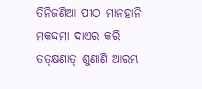ତିନିଜଣିଆ ପୀଠ ମାନହାନି ମକଦ୍ଦମା ଦାଏର କରି ତତ୍‌କ୍ଷଣାତ୍‌ ଶୁଣାଣି ଆରମ୍ଭ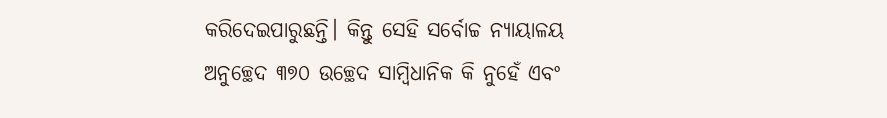କରିଦେଇପାରୁଛନ୍ତି। କିନ୍ତୁ ସେହି ସର୍ବୋଚ୍ଚ ନ୍ୟାୟାଳୟ ଅନୁଚ୍ଛେଦ ୩୭୦ ଉଚ୍ଛେଦ ସାମ୍ବିଧାନିକ କି ନୁହେଁ ଏବଂ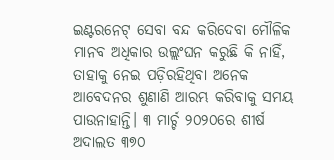ଇଣ୍ଟରନେଟ୍‌ ସେବା ବନ୍ଦ କରିଦେବା ମୌଳିକ ମାନବ ଅଧିକାର ଉଲ୍ଲଂଘନ କରୁଛି କି ନାହିଁ, ତାହାକୁ ନେଇ ପଡ଼ିରହିଥିବା ଅନେକ ଆବେଦନର ଶୁଣାଣି ଆରମ୍ଭ କରିବାକୁ ସମୟ ପାଉନାହାନ୍ତି। ୩ ମାର୍ଚ୍ଚ ୨୦୨୦ରେ ଶୀର୍ଷ ଅଦାଲତ ୩୭୦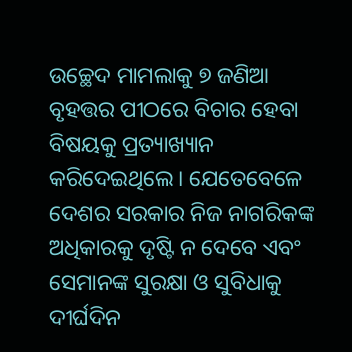ଉଚ୍ଛେଦ ମାମଲାକୁ ୭ ଜଣିଆ ବୃହତ୍ତର ପୀଠରେ ବିଚାର ହେବା ବିଷୟକୁ ପ୍ରତ୍ୟାଖ୍ୟାନ କରିଦେଇଥିଲେ। ଯେତେବେଳେ ଦେଶର ସରକାର ନିଜ ନାଗରିକଙ୍କ ଅଧିକାରକୁ ଦୃଷ୍ଟି ନ ଦେବେ ଏବଂ ସେମାନଙ୍କ ସୁରକ୍ଷା ଓ ସୁବିଧାକୁ ଦୀର୍ଘଦିନ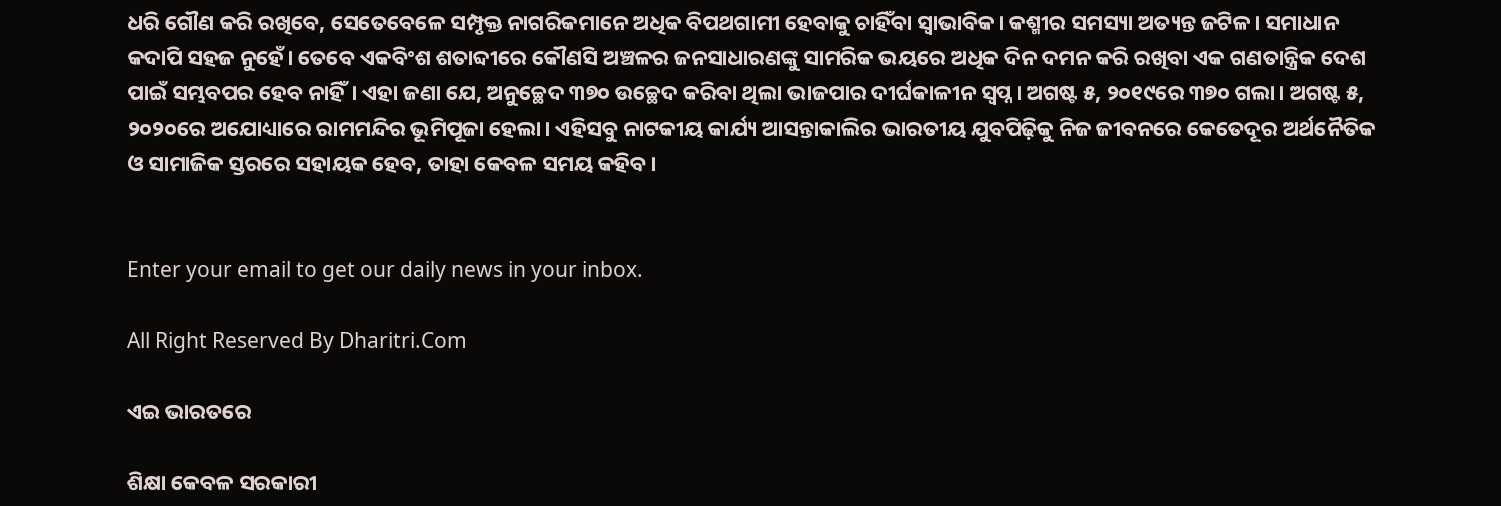ଧରି ଗୌଣ କରି ରଖିବେ, ସେତେବେଳେ ସମ୍ପୃକ୍ତ ନାଗରିକମାନେ ଅଧିକ ବିପଥଗାମୀ ହେବାକୁ ଚାହିଁବା ସ୍ବାଭାବିକ। କଶ୍ମୀର ସମସ୍ୟା ଅତ୍ୟନ୍ତ ଜଟିଳ। ସମାଧାନ କଦାପି ସହଜ ନୁହେଁ। ତେବେ ଏକବିଂଶ ଶତାବ୍ଦୀରେ କୌଣସି ଅଞ୍ଚଳର ଜନସାଧାରଣଙ୍କୁ ସାମରିକ ଭୟରେ ଅଧିକ ଦିନ ଦମନ କରି ରଖିବା ଏକ ଗଣତାନ୍ତ୍ରିକ ଦେଶ ପାଇଁ ସମ୍ଭବପର ହେବ ନାହିଁ। ଏହା ଜଣା ଯେ, ଅନୁଚ୍ଛେଦ ୩୭୦ ଉଚ୍ଛେଦ କରିବା ଥିଲା ଭାଜପାର ଦୀର୍ଘକାଳୀନ ସ୍ବପ୍ନ। ଅଗଷ୍ଟ ୫, ୨୦୧୯ରେ ୩୭୦ ଗଲା। ଅଗଷ୍ଟ ୫, ୨୦୨୦ରେ ଅଯୋଧ୍ୟାରେ ରାମମନ୍ଦିର ଭୂମିପୂଜା ହେଲା। ଏହିସବୁ ନାଟକୀୟ କାର୍ଯ୍ୟ ଆସନ୍ତାକାଲିର ଭାରତୀୟ ଯୁବପିଢ଼ିକୁ ନିଜ ଜୀବନରେ କେତେଦୂର ଅର୍ଥନୈତିକ ଓ ସାମାଜିକ ସ୍ତରରେ ସହାୟକ ହେବ, ତାହା କେବଳ ସମୟ କହିବ।


Enter your email to get our daily news in your inbox.

All Right Reserved By Dharitri.Com

ଏଇ ଭାରତରେ

ଶିକ୍ଷା କେବଳ ସରକାରୀ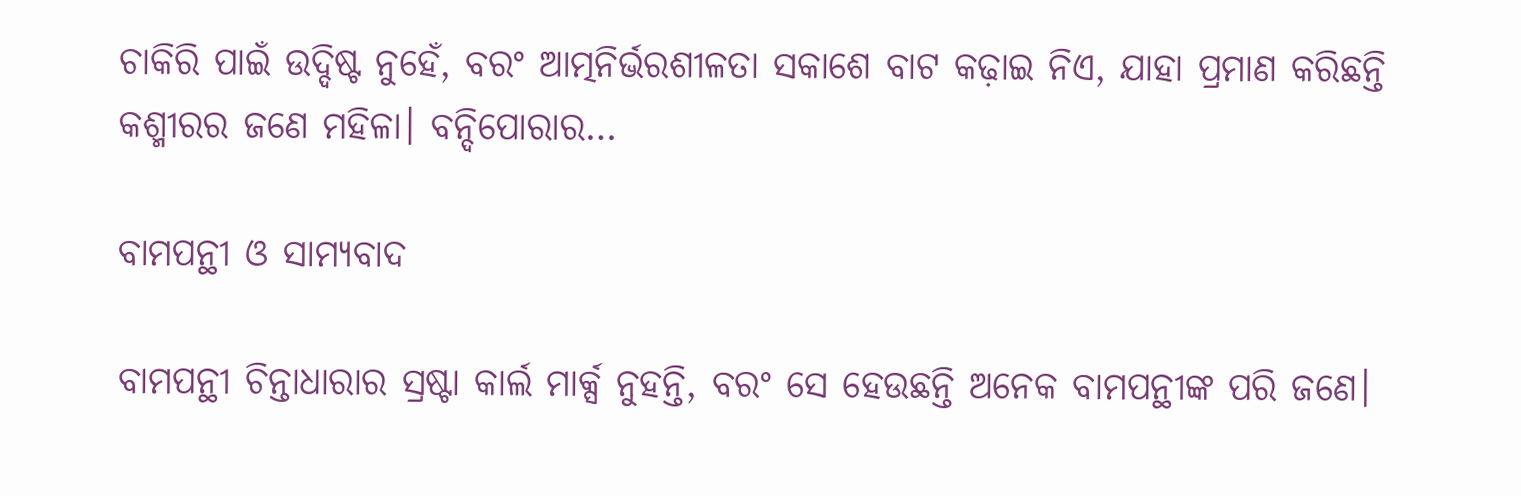ଚାକିରି ପାଇଁ ଉଦ୍ଦିଷ୍ଟ ନୁହେଁ, ବରଂ ଆତ୍ମନିର୍ଭରଶୀଳତା ସକାଶେ ବାଟ କଢ଼ାଇ ନିଏ, ଯାହା ପ୍ରମାଣ କରିଛନ୍ତି କଶ୍ମୀରର ଜଣେ ମହିଳା। ବନ୍ଦିପୋରାର…

ବାମପନ୍ଥୀ ଓ ସାମ୍ୟବାଦ

ବାମପନ୍ଥୀ ଚିନ୍ତାଧାରାର ସ୍ରଷ୍ଟା କାର୍ଲ ମାର୍କ୍ସ ନୁହନ୍ତି, ବରଂ ସେ ହେଉଛନ୍ତି ଅନେକ ବାମପନ୍ଥୀଙ୍କ ପରି ଜଣେ।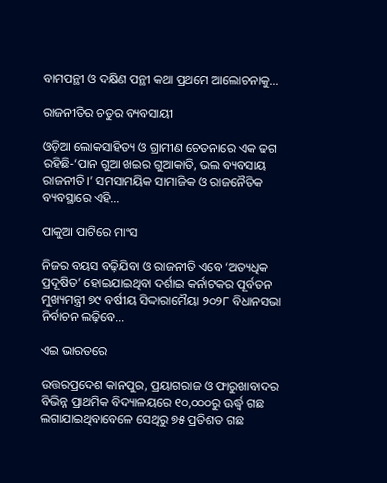ବାମପନ୍ଥୀ ଓ ଦକ୍ଷିଣ ପନ୍ଥୀ କଥା ପ୍ରଥମେ ଆଲୋଚନାକୁ…

ରାଜନୀତିର ଚତୁର ବ୍ୟବସାୟୀ

ଓଡ଼ିଆ ଲୋକସାହିତ୍ୟ ଓ ଗ୍ରାମୀଣ ଚେତନାରେ ଏକ ଢଗ ରହିଛି-‘ପାନ ଗୁଆ ଖଇର ଗୁଆକାତି, ଭଲ ବ୍ୟବସାୟ ରାଜନୀତି।’ ସମସାମୟିକ ସାମାଜିକ ଓ ରାଜନୈତିକ ବ୍ୟବସ୍ଥାରେ ଏହି…

ପାକୁଆ ପାଟିରେ ମାଂସ

ନିଜର ବୟସ ବଢ଼ିଯିବା ଓ ରାଜନୀତି ଏବେ ‘ଅତ୍ୟଧିକ ପ୍ରଦୂଷିତ’ ହୋଇଯାଇଥିବା ଦର୍ଶାଇ କର୍ନାଟକର ପୂର୍ବତନ ମୁଖ୍ୟମନ୍ତ୍ରୀ ୭୯ ବର୍ଷୀୟ ସିଦ୍ଦାରାମୈୟା ୨୦୨୮ ବିଧାନସଭା ନିର୍ବାଚନ ଲଢ଼ିବେ…

ଏଇ ଭାରତରେ

ଉତ୍ତରପ୍ରଦେଶ କାନପୁର, ପ୍ରୟାଗରାଜ ଓ ଫାରୁଖାବାଦର ବିଭିନ୍ନ ପ୍ରାଥମିକ ବିଦ୍ୟାଳୟରେ ୧୦,୦୦୦ରୁ ଊର୍ଦ୍ଧ୍ୱ ଗଛ ଲଗାଯାଇଥିବାବେଳେ ସେଥିରୁ ୭୫ ପ୍ରତିଶତ ଗଛ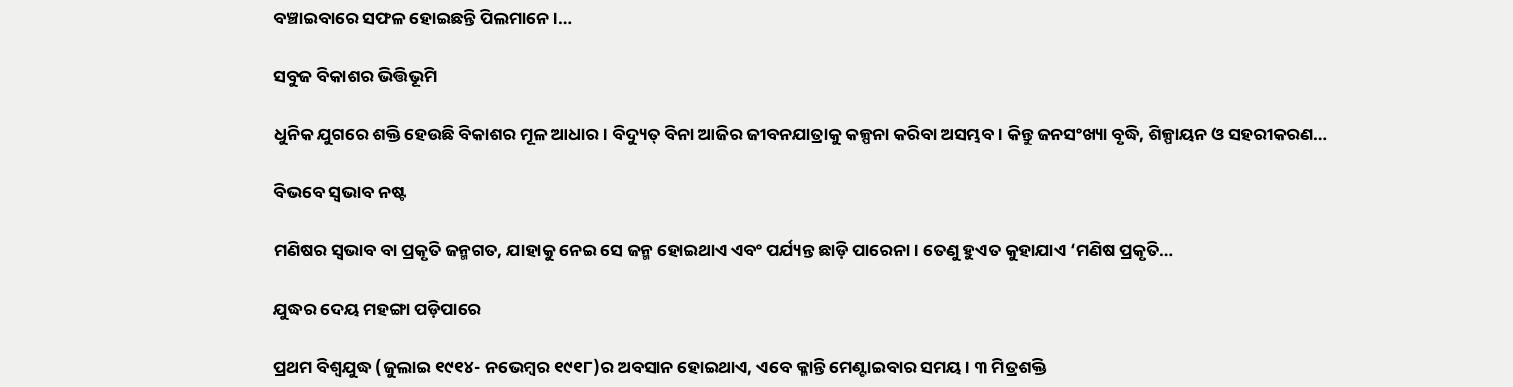ବଞ୍ଚାଇବାରେ ସଫଳ ହୋଇଛନ୍ତି ପିଲମାନେ।…

ସବୁଜ ବିକାଶର ଭିତ୍ତିଭୂମି

ଧୁନିକ ଯୁଗରେ ଶକ୍ତି ହେଉଛି ବିକାଶର ମୂଳ ଆଧାର। ବିଦ୍ୟୁତ୍‌ ବିନା ଆଜିର ଜୀବନଯାତ୍ରାକୁ କଳ୍ପନା କରିବା ଅସମ୍ଭବ। କିନ୍ତୁ ଜନସଂଖ୍ୟା ବୃଦ୍ଧି, ଶିଳ୍ପାୟନ ଓ ସହରୀକରଣ…

ବିଭବେ ସ୍ବଭାବ ନଷ୍ଟ

ମଣିଷର ସ୍ବଭାବ ବା ପ୍ରକୃତି ଜନ୍ମଗତ, ଯାହାକୁ ନେଇ ସେ ଜନ୍ମ ହୋଇଥାଏ ଏବଂ ପର୍ଯ୍ୟନ୍ତ ଛାଡ଼ି ପାରେନା। ତେଣୁ ହୁଏତ କୁହାଯାଏ ‘ମଣିଷ ପ୍ରକୃତି…

ଯୁଦ୍ଧର ଦେୟ ମହଙ୍ଗା ପଡ଼ିପାରେ

ପ୍ରଥମ ବିଶ୍ୱଯୁଦ୍ଧ (ଜୁଲାଇ ୧୯୧୪- ନଭେମ୍ବର ୧୯୧୮)ର ଅବସାନ ହୋଇଥାଏ, ଏବେ କ୍ଳାନ୍ତି ମେଣ୍ଟାଇବାର ସମୟ। ୩ ମିତ୍ରଶକ୍ତି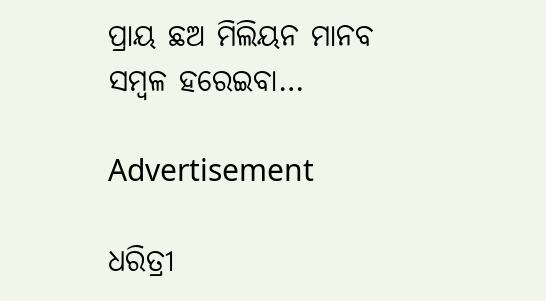ପ୍ରାୟ ଛଅ ମିଲିୟନ ମାନବ ସମ୍ବଳ ହରେଇବା…

Advertisement

ଧରିତ୍ରୀ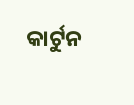କାର୍ଟୁନ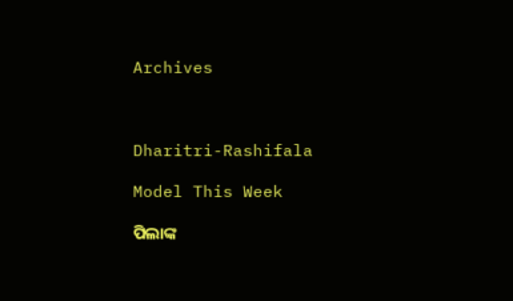Archives



Dharitri-Rashifala

Model This Week

ପିଲାଙ୍କ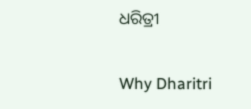ଧରିତ୍ରୀ

Why Dharitri